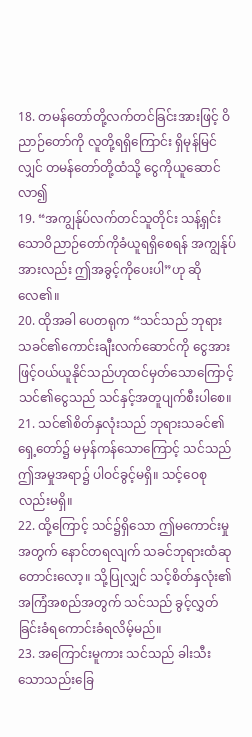18. တမန်တော်တို့လက်တင်ခြင်းအားဖြင့် ဝိညာဉ်တော်ကို လူတို့ရရှိကြောင်း ရှိမုန်မြင်လျှင် တမန်တော်တို့ထံသို့ ငွေကိုယူဆောင်လာ၍
19. “အကျွန်ုပ်လက်တင်သူတိုင်း သန့်ရှင်းသောဝိညာဉ်တော်ကိုခံယူရရှိစေရန် အကျွန်ုပ်အားလည်း ဤအခွင့်ကိုပေးပါ”ဟု ဆိုလေ၏။
20. ထိုအခါ ပေတရုက “သင်သည် ဘုရားသခင်၏ကောင်းချီးလက်ဆောင်ကို ငွေအားဖြင့်ဝယ်ယူနိုင်သည်ဟုထင်မှတ်သောကြောင့် သင်၏ငွေသည် သင်နှင့်အတူပျက်စီးပါစေ။
21. သင်၏စိတ်နှလုံးသည် ဘုရားသခင်၏ရှေ့တော်၌ မမှန်ကန်သောကြောင့် သင်သည် ဤအမှုအရာ၌ ပါဝင်ခွင့်မရှိ။ သင့်ဝေစုလည်းမရှိ။
22. ထို့ကြောင့် သင်၌ရှိသော ဤမကောင်းမှုအတွက် နောင်တရလျက် သခင်ဘုရားထံဆုတောင်းလော့။ သို့ပြုလျှင် သင့်စိတ်နှလုံး၏အကြံအစည်အတွက် သင်သည် ခွင့်လွှတ်ခြင်းခံရကောင်းခံရလိမ့်မည်။
23. အကြောင်းမူကား သင်သည် ခါးသီးသောသည်းခြေ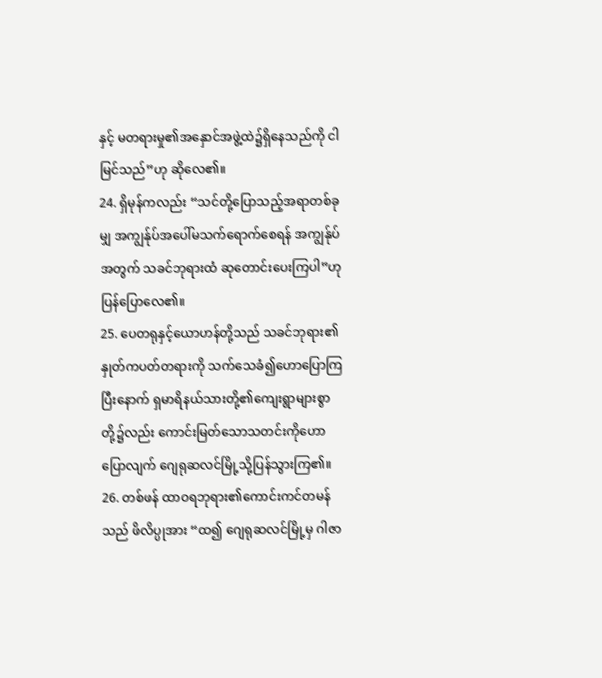နှင့် မတရားမှု၏အနှောင်အဖွဲ့ထဲ၌ရှိနေသည်ကို ငါမြင်သည်”ဟု ဆိုလေ၏။
24. ရှိမုန်ကလည်း “သင်တို့ပြောသည့်အရာတစ်ခုမျှ အကျွန်ုပ်အပေါ်မသက်ရောက်စေရန် အကျွန်ုပ်အတွက် သခင်ဘုရားထံ ဆုတောင်းပေးကြပါ”ဟု ပြန်ပြောလေ၏။
25. ပေတရုနှင့်ယောဟန်တို့သည် သခင်ဘုရား၏နှုတ်ကပတ်တရားကို သက်သေခံ၍ဟောပြောကြပြီးနောက် ရှမာရိနယ်သားတို့၏ကျေးရွာများစွာတို့၌လည်း ကောင်းမြတ်သောသတင်းကိုဟောပြောလျက် ဂျေရုဆလင်မြို့သို့ပြန်သွားကြ၏။
26. တစ်ဖန် ထာဝရဘုရား၏ကောင်းကင်တမန်သည် ဖိလိပ္ပုအား “ထ၍ ဂျေရုဆလင်မြို့မှ ဂါဇာ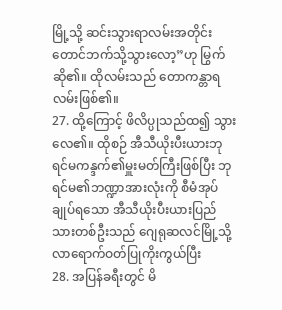မြို့သို့ ဆင်းသွားရာလမ်းအတိုင်း တောင်ဘက်သို့သွားလော့”ဟု မြွက်ဆို၏။ ထိုလမ်းသည် တောကန္တာရလမ်းဖြစ်၏။
27. ထို့ကြောင့် ဖိလိပ္ပုသည်ထ၍ သွားလေ၏။ ထိုစဉ် အီသီယိုးပီးယားဘုရင်မကန္ဒက်၏မှူးမတ်ကြီးဖြစ်ပြီး ဘုရင်မ၏ဘဏ္ဍာအားလုံးကို စီမံအုပ်ချုပ်ရသော အီသီယိုးပီးယားပြည်သားတစ်ဦးသည် ဂျေရုဆလင်မြို့သို့ လာရောက်ဝတ်ပြုကိုးကွယ်ပြီး
28. အပြန်ခရီးတွင် မိ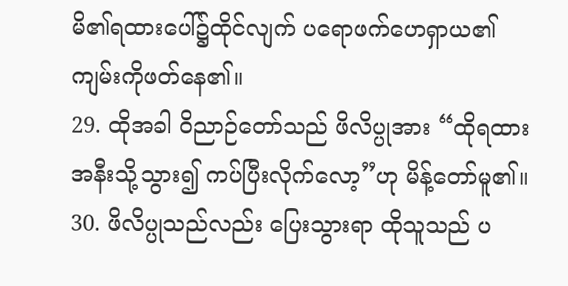မိ၏ရထားပေါ်၌ထိုင်လျက် ပရောဖက်ဟေရှာယ၏ကျမ်းကိုဖတ်နေ၏။
29. ထိုအခါ ဝိညာဉ်တော်သည် ဖိလိပ္ပုအား “ထိုရထားအနီးသို့သွား၍ ကပ်ပြီးလိုက်လော့”ဟု မိန့်တော်မူ၏။
30. ဖိလိပ္ပုသည်လည်း ပြေးသွားရာ ထိုသူသည် ပ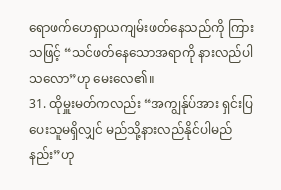ရောဖက်ဟေရှာယကျမ်းဖတ်နေသည်ကို ကြားသဖြင့် “သင်ဖတ်နေသောအရာကို နားလည်ပါသလော”ဟု မေးလေ၏။
31. ထိုမှူးမတ်ကလည်း “အကျွန်ုပ်အား ရှင်းပြပေးသူမရှိလျှင် မည်သို့နားလည်နိုင်ပါမည်နည်း”ဟု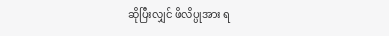ဆိုပြီးလျှင် ဖိလိပ္ပုအား ရ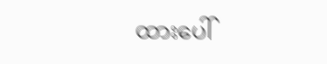ထားပေါ်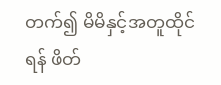တက်၍ မိမိနှင့်အတူထိုင်ရန် ဖိတ်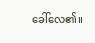ခေါ်လေ၏။